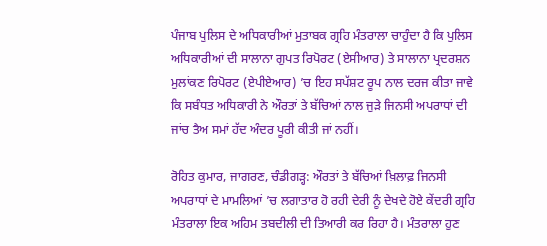ਪੰਜਾਬ ਪੁਲਿਸ ਦੇ ਅਧਿਕਾਰੀਆਂ ਮੁਤਾਬਕ ਗ੍ਰਹਿ ਮੰਤਰਾਲਾ ਚਾਹੁੰਦਾ ਹੈ ਕਿ ਪੁਲਿਸ ਅਧਿਕਾਰੀਆਂ ਦੀ ਸਾਲਾਨਾ ਗੁਪਤ ਰਿਪੋਰਟ (ਏਸੀਆਰ) ਤੇ ਸਾਲਾਨਾ ਪ੍ਰਦਰਸ਼ਨ ਮੁਲਾਂਕਣ ਰਿਪੋਰਟ (ਏਪੀਏਆਰ) ’ਚ ਇਹ ਸਪੱਸ਼ਟ ਰੂਪ ਨਾਲ ਦਰਜ ਕੀਤਾ ਜਾਵੇ ਕਿ ਸਬੰਧਤ ਅਧਿਕਾਰੀ ਨੇ ਔਰਤਾਂ ਤੇ ਬੱਚਿਆਂ ਨਾਲ ਜੁੜੇ ਜਿਨਸੀ ਅਪਰਾਧਾਂ ਦੀ ਜਾਂਚ ਤੈਅ ਸਮਾਂ ਹੱਦ ਅੰਦਰ ਪੂਰੀ ਕੀਤੀ ਜਾਂ ਨਹੀਂ।

ਰੋਹਿਤ ਕੁਮਾਰ, ਜਾਗਰਣ, ਚੰਡੀਗੜ੍ਹ: ਔਰਤਾਂ ਤੇ ਬੱਚਿਆਂ ਖ਼ਿਲਾਫ਼ ਜਿਨਸੀ ਅਪਰਾਧਾਂ ਦੇ ਮਾਮਲਿਆਂ ’ਚ ਲਗਾਤਾਰ ਹੋ ਰਹੀ ਦੇਰੀ ਨੂੰ ਦੇਖਦੇ ਹੋਏ ਕੇਂਦਰੀ ਗ੍ਰਹਿ ਮੰਤਰਾਲਾ ਇਕ ਅਹਿਮ ਤਬਦੀਲੀ ਦੀ ਤਿਆਰੀ ਕਰ ਰਿਹਾ ਹੈ। ਮੰਤਰਾਲਾ ਹੁਣ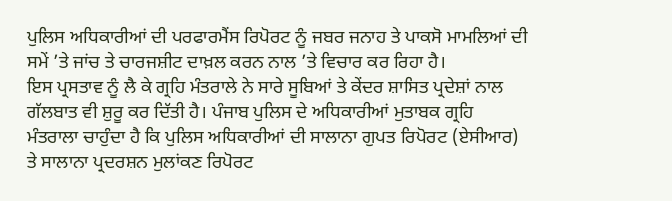ਪੁਲਿਸ ਅਧਿਕਾਰੀਆਂ ਦੀ ਪਰਫਾਰਮੈਂਸ ਰਿਪੋਰਟ ਨੂੰ ਜਬਰ ਜਨਾਹ ਤੇ ਪਾਕਸੋ ਮਾਮਲਿਆਂ ਦੀ ਸਮੇਂ ’ਤੇ ਜਾਂਚ ਤੇ ਚਾਰਜਸ਼ੀਟ ਦਾਖ਼ਲ ਕਰਨ ਨਾਲ ’ਤੇ ਵਿਚਾਰ ਕਰ ਰਿਹਾ ਹੈ।
ਇਸ ਪ੍ਰਸਤਾਵ ਨੂੰ ਲੈ ਕੇ ਗ੍ਰਹਿ ਮੰਤਰਾਲੇ ਨੇ ਸਾਰੇ ਸੂਬਿਆਂ ਤੇ ਕੇਂਦਰ ਸ਼ਾਸਿਤ ਪ੍ਰਦੇਸ਼ਾਂ ਨਾਲ ਗੱਲਬਾਤ ਵੀ ਸ਼ੁਰੂ ਕਰ ਦਿੱਤੀ ਹੈ। ਪੰਜਾਬ ਪੁਲਿਸ ਦੇ ਅਧਿਕਾਰੀਆਂ ਮੁਤਾਬਕ ਗ੍ਰਹਿ ਮੰਤਰਾਲਾ ਚਾਹੁੰਦਾ ਹੈ ਕਿ ਪੁਲਿਸ ਅਧਿਕਾਰੀਆਂ ਦੀ ਸਾਲਾਨਾ ਗੁਪਤ ਰਿਪੋਰਟ (ਏਸੀਆਰ) ਤੇ ਸਾਲਾਨਾ ਪ੍ਰਦਰਸ਼ਨ ਮੁਲਾਂਕਣ ਰਿਪੋਰਟ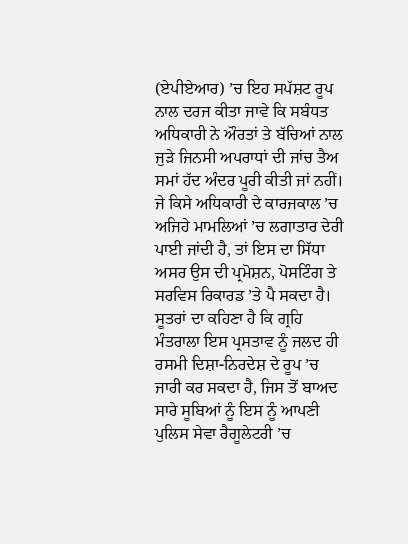(ਏਪੀਏਆਰ) ’ਚ ਇਹ ਸਪੱਸ਼ਟ ਰੂਪ ਨਾਲ ਦਰਜ ਕੀਤਾ ਜਾਵੇ ਕਿ ਸਬੰਧਤ ਅਧਿਕਾਰੀ ਨੇ ਔਰਤਾਂ ਤੇ ਬੱਚਿਆਂ ਨਾਲ ਜੁੜੇ ਜਿਨਸੀ ਅਪਰਾਧਾਂ ਦੀ ਜਾਂਚ ਤੈਅ ਸਮਾਂ ਹੱਦ ਅੰਦਰ ਪੂਰੀ ਕੀਤੀ ਜਾਂ ਨਹੀਂ।
ਜੇ ਕਿਸੇ ਅਧਿਕਾਰੀ ਦੇ ਕਾਰਜਕਾਲ ’ਚ ਅਜਿਹੇ ਮਾਮਲਿਆਂ ’ਚ ਲਗਾਤਾਰ ਦੇਰੀ ਪਾਈ ਜਾਂਦੀ ਹੈ, ਤਾਂ ਇਸ ਦਾ ਸਿੱਧਾ ਅਸਰ ਉਸ ਦੀ ਪ੍ਰਮੋਸ਼ਨ, ਪੋਸਟਿੰਗ ਤੇ ਸਰਵਿਸ ਰਿਕਾਰਡ ’ਤੇ ਪੈ ਸਕਦਾ ਹੈ। ਸੂਤਰਾਂ ਦਾ ਕਹਿਣਾ ਹੈ ਕਿ ਗ੍ਰਹਿ ਮੰਤਰਾਲਾ ਇਸ ਪ੍ਰਸਤਾਵ ਨੂੰ ਜਲਦ ਹੀ ਰਸਮੀ ਦਿਸ਼ਾ-ਨਿਰਦੇਸ਼ ਦੇ ਰੂਪ ’ਚ ਜਾਰੀ ਕਰ ਸਕਦਾ ਹੈ, ਜਿਸ ਤੋਂ ਬਾਅਦ ਸਾਰੇ ਸੂਬਿਆਂ ਨੂੰ ਇਸ ਨੂੰ ਆਪਣੀ ਪੁਲਿਸ ਸੇਵਾ ਰੈਗੂਲੇਟਰੀ ’ਚ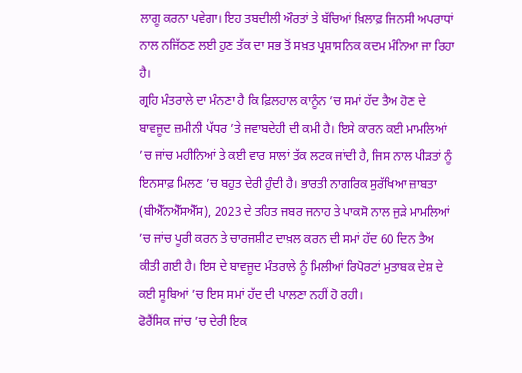ਲਾਗੂ ਕਰਨਾ ਪਵੇਗਾ। ਇਹ ਤਬਦੀਲੀ ਔਰਤਾਂ ਤੇ ਬੱਚਿਆਂ ਖ਼ਿਲਾਫ਼ ਜਿਨਸੀ ਅਪਰਾਧਾਂ ਨਾਲ ਨਜਿੱਠਣ ਲਈ ਹੁਣ ਤੱਕ ਦਾ ਸਭ ਤੋਂ ਸਖ਼ਤ ਪ੍ਰਸ਼ਾਸਨਿਕ ਕਦਮ ਮੰਨਿਆ ਜਾ ਰਿਹਾ ਹੈ।
ਗ੍ਰਹਿ ਮੰਤਰਾਲੇ ਦਾ ਮੰਨਣਾ ਹੈ ਕਿ ਫ਼ਿਲਹਾਲ ਕਾਨੂੰਨ ’ਚ ਸਮਾਂ ਹੱਦ ਤੈਅ ਹੋਣ ਦੇ ਬਾਵਜੂਦ ਜ਼ਮੀਨੀ ਪੱਧਰ ’ਤੇ ਜਵਾਬਦੇਹੀ ਦੀ ਕਮੀ ਹੈ। ਇਸੇ ਕਾਰਨ ਕਈ ਮਾਮਲਿਆਂ ’ਚ ਜਾਂਚ ਮਹੀਨਿਆਂ ਤੇ ਕਈ ਵਾਰ ਸਾਲਾਂ ਤੱਕ ਲਟਕ ਜਾਂਦੀ ਹੈ, ਜਿਸ ਨਾਲ ਪੀੜਤਾਂ ਨੂੰ ਇਨਸਾਫ਼ ਮਿਲਣ ’ਚ ਬਹੁਤ ਦੇਰੀ ਹੁੰਦੀ ਹੈ। ਭਾਰਤੀ ਨਾਗਰਿਕ ਸੁਰੱਖਿਆ ਜ਼ਾਬਤਾ (ਬੀਐੱਨਐੱਸਐੱਸ), 2023 ਦੇ ਤਹਿਤ ਜਬਰ ਜਨਾਹ ਤੇ ਪਾਕਸੋ ਨਾਲ ਜੁੜੇ ਮਾਮਲਿਆਂ ’ਚ ਜਾਂਚ ਪੂਰੀ ਕਰਨ ਤੇ ਚਾਰਜਸ਼ੀਟ ਦਾਖ਼ਲ ਕਰਨ ਦੀ ਸਮਾਂ ਹੱਦ 60 ਦਿਨ ਤੈਅ ਕੀਤੀ ਗਈ ਹੈ। ਇਸ ਦੇ ਬਾਵਜੂਦ ਮੰਤਰਾਲੇ ਨੂੰ ਮਿਲੀਆਂ ਰਿਪੋਰਟਾਂ ਮੁਤਾਬਕ ਦੇਸ਼ ਦੇ ਕਈ ਸੂਬਿਆਂ ’ਚ ਇਸ ਸਮਾਂ ਹੱਦ ਦੀ ਪਾਲਣਾ ਨਹੀਂ ਹੋ ਰਹੀ।
ਫੋਰੈਂਸਿਕ ਜਾਂਚ ’ਚ ਦੇਰੀ ਇਕ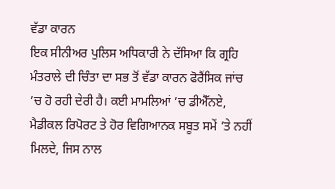ਵੱਡਾ ਕਾਰਨ
ਇਕ ਸੀਨੀਅਰ ਪੁਲਿਸ ਅਧਿਕਾਰੀ ਨੇ ਦੱਸਿਆ ਕਿ ਗ੍ਰਹਿ ਮੰਤਰਾਲੇ ਦੀ ਚਿੰਤਾ ਦਾ ਸਭ ਤੋਂ ਵੱਡਾ ਕਾਰਨ ਫੋਰੈਂਸਿਕ ਜਾਂਚ ’ਚ ਹੋ ਰਹੀ ਦੇਰੀ ਹੈ। ਕਈ ਮਾਮਲਿਆਂ ’ਚ ਡੀਐੱਨਏ, ਮੈਡੀਕਲ ਰਿਪੋਰਟ ਤੇ ਹੋਰ ਵਿਗਿਆਨਕ ਸਬੂਤ ਸਮੇਂ ’ਤੇ ਨਹੀਂ ਮਿਲਦੇ, ਜਿਸ ਨਾਲ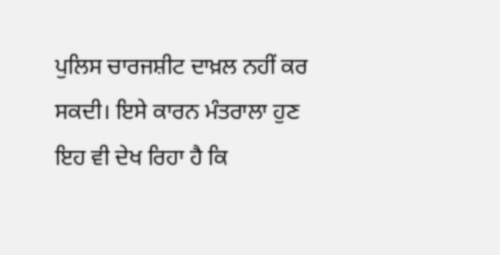ਪੁਲਿਸ ਚਾਰਜਸ਼ੀਟ ਦਾਖ਼ਲ ਨਹੀਂ ਕਰ ਸਕਦੀ। ਇਸੇ ਕਾਰਨ ਮੰਤਰਾਲਾ ਹੁਣ ਇਹ ਵੀ ਦੇਖ ਰਿਹਾ ਹੈ ਕਿ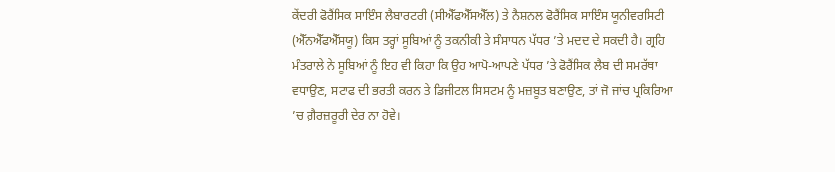ਕੇਂਦਰੀ ਫੋਰੈਂਸਿਕ ਸਾਇੰਸ ਲੈਬਾਰਟਰੀ (ਸੀਐੱਫਐੱਸਐੱਲ) ਤੇ ਨੈਸ਼ਨਲ ਫੋਰੈਂਸਿਕ ਸਾਇੰਸ ਯੂਨੀਵਰਸਿਟੀ (ਐੱਨਐੱਫਐੱਸਯੂ) ਕਿਸ ਤਰ੍ਹਾਂ ਸੂਬਿਆਂ ਨੂੰ ਤਕਨੀਕੀ ਤੇ ਸੰਸਾਧਨ ਪੱਧਰ ’ਤੇ ਮਦਦ ਦੇ ਸਕਦੀ ਹੈ। ਗ੍ਰਹਿ ਮੰਤਰਾਲੇ ਨੇ ਸੂਬਿਆਂ ਨੂੰ ਇਹ ਵੀ ਕਿਹਾ ਕਿ ਉਹ ਆਪੋ-ਆਪਣੇ ਪੱਧਰ ’ਤੇ ਫੋਰੈਂਸਿਕ ਲੈਬ ਦੀ ਸਮਰੱਥਾ ਵਧਾਉਣ, ਸਟਾਫ ਦੀ ਭਰਤੀ ਕਰਨ ਤੇ ਡਿਜੀਟਲ ਸਿਸਟਮ ਨੂੰ ਮਜ਼ਬੂਤ ਬਣਾਉਣ, ਤਾਂ ਜੋ ਜਾਂਚ ਪ੍ਰਕਿਰਿਆ ’ਚ ਗ਼ੈਰਜ਼ਰੂਰੀ ਦੇਰ ਨਾ ਹੋਵੇ।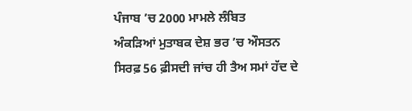ਪੰਜਾਬ ’ਚ 2000 ਮਾਮਲੇ ਲੰਬਿਤ
ਅੰਕੜਿਆਂ ਮੁਤਾਬਕ ਦੇਸ਼ ਭਰ ’ਚ ਔਸਤਨ ਸਿਰਫ਼ 56 ਫ਼ੀਸਦੀ ਜਾਂਚ ਹੀ ਤੈਅ ਸਮਾਂ ਹੱਦ ਦੇ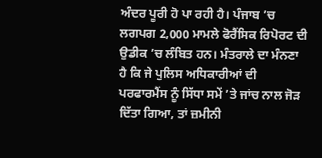ਅੰਦਰ ਪੂਰੀ ਹੋ ਪਾ ਰਹੀ ਹੈ। ਪੰਜਾਬ ’ਚ ਲਗਪਗ 2,000 ਮਾਮਲੇ ਫੋਰੈਂਸਿਕ ਰਿਪੋਰਟ ਦੀ ਉਡੀਕ ’ਚ ਲੰਬਿਤ ਹਨ। ਮੰਤਰਾਲੇ ਦਾ ਮੰਨਣਾ ਹੈ ਕਿ ਜੇ ਪੁਲਿਸ ਅਧਿਕਾਰੀਆਂ ਦੀ ਪਰਫਾਰਮੈਂਸ ਨੂੰ ਸਿੱਧਾ ਸਮੇਂ ’ਤੇ ਜਾਂਚ ਨਾਲ ਜੋੜ ਦਿੱਤਾ ਗਿਆ, ਤਾਂ ਜ਼ਮੀਨੀ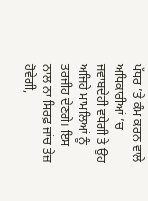ਪੱਧਰ ’ਤੇ ਕੰਮ ਕਰਨ ਵਾਲੇ ਅਧਿਕਾਰੀਆਂ ’ਚ ਜਵਾਬਦੇਹੀ ਵਧੇਗੀ ਤੇ ਉਹ ਅਜਿਹੇ ਮਾਮਲਿਆਂ ਨੂੰ ਤਰਜੀਹ ਦੇਣਗੇ। ਇਸ ਨਾਲ ਨਾ ਸਿਰਫ਼ ਜਾਂਚ ਤੇਜ਼ ਹੋਵੇਗੀ,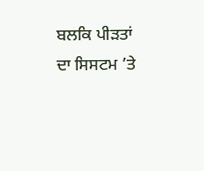ਬਲਕਿ ਪੀੜਤਾਂ ਦਾ ਸਿਸਟਮ ’ਤੇ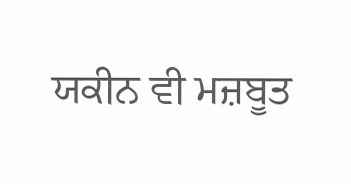ਯਕੀਨ ਵੀ ਮਜ਼ਬੂਤ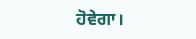ਹੋਵੇਗਾ।